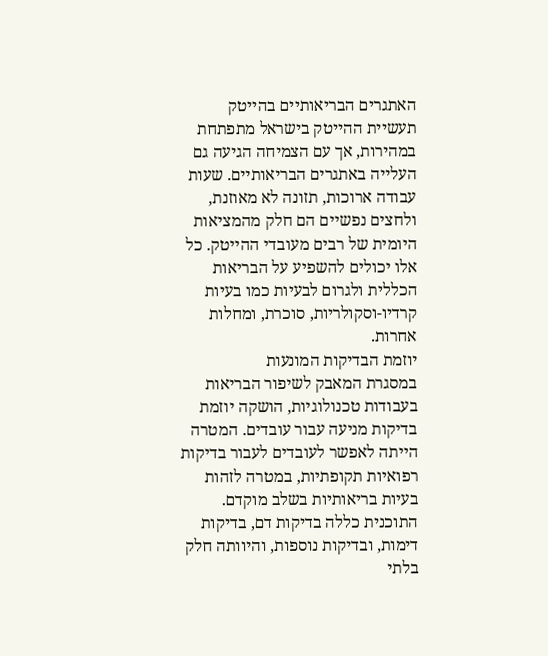האתגרים הבריאותיים בהייטק
תעשיית ההייטק בישראל מתפתחת במהירות, אך עם הצמיחה הגיעה גם העלייה באתגרים הבריאותיים. שעות עבודה ארוכות, תזונה לא מאוזנת, ולחצים נפשיים הם חלק מהמציאות היומית של רבים מעובדי ההייטק. כל אלו יכולים להשפיע על הבריאות הכללית ולגרום לבעיות כמו בעיות קרדיו-וסקולריות, סוכרת, ומחלות אחרות.
יוזמת הבדיקות המונעות
במסגרת המאבק לשיפור הבריאות בעבודות טכנולוגיות, הושקה יוזמת בדיקות מניעה עבור עובדים. המטרה הייתה לאפשר לעובדים לעבור בדיקות רפואיות תקופתיות, במטרה לזהות בעיות בריאותיות בשלב מוקדם. התוכנית כללה בדיקות דם, בדיקות דימות, ובדיקות נוספות, והיוותה חלק בלתי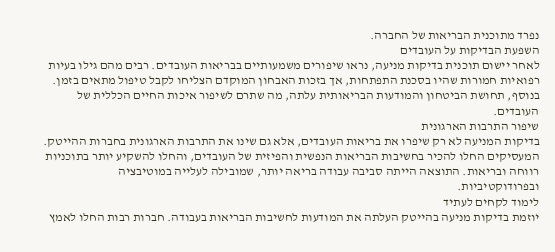נפרד מתוכנית הבריאות של החברה.
השפעת הבדיקות על העובדים
לאחר יישום תוכנית בדיקות מניעה, נראו שיפורים משמעותיים בבריאות העובדים. רבים מהם גילו בעיות רפואיות חמורות שהיו בסכנת התפתחות, אך בזכות האבחון המוקדם הצליחו לקבל טיפול מתאים בזמן. בנוסף, תחושת הביטחון והמודעות הבריאותית עלתה, מה שתרם לשיפור איכות החיים הכללית של העובדים.
שיפור התרבות הארגונית
בדיקות המניעה לא רק שיפרו את בריאות העובדים, אלא גם שינו את התרבות הארגונית בחברות ההייטק. המעסיקים החלו להכיר בחשיבות הבריאות הנפשית והפיזית של העובדים, והחלו להשקיע יותר בתוכניות רווחה ובריאות. התוצאה הייתה סביבה עבודה בריאה יותר, שמובילה לעלייה במוטיבציה ובפרודוקטיביות.
לימוד לקחים לעתיד
יוזמת בדיקות מניעה בהייטק העלתה את המודעות לחשיבות הבריאות בעבודה. חברות רבות החלו לאמץ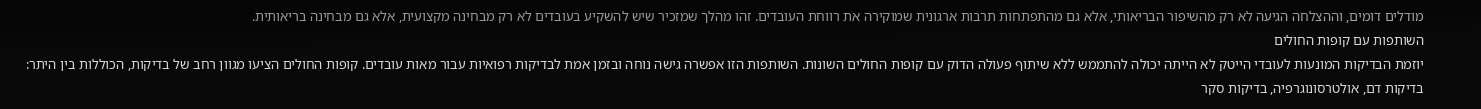מודלים דומים, וההצלחה הגיעה לא רק מהשיפור הבריאותי, אלא גם מהתפתחות תרבות ארגונית שמוקירה את רווחת העובדים. זהו מהלך שמזכיר שיש להשקיע בעובדים לא רק מבחינה מקצועית, אלא גם מבחינה בריאותית.
השותפות עם קופות החולים
יוזמת הבדיקות המונעות לעובדי הייטק לא הייתה יכולה להתממש ללא שיתוף פעולה הדוק עם קופות החולים השונות. השותפות הזו אפשרה גישה נוחה ובזמן אמת לבדיקות רפואיות עבור מאות עובדים. קופות החולים הציעו מגוון רחב של בדיקות, הכוללות בין היתר: בדיקות דם, אולטרסונוגרפיה, בדיקות סקר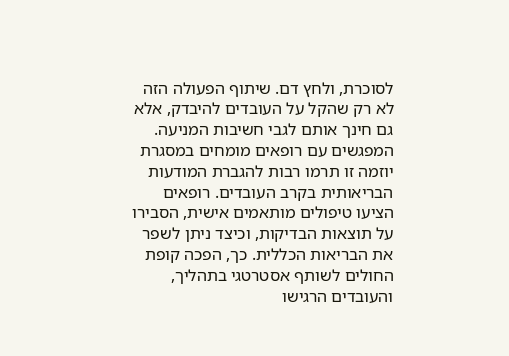לסוכרת, ולחץ דם. שיתוף הפעולה הזה לא רק שהקל על העובדים להיבדק, אלא גם חינך אותם לגבי חשיבות המניעה.
המפגשים עם רופאים מומחים במסגרת יוזמה זו תרמו רבות להגברת המודעות הבריאותית בקרב העובדים. רופאים הציעו טיפולים מותאמים אישית, הסבירו על תוצאות הבדיקות, וכיצד ניתן לשפר את הבריאות הכללית. כך, הפכה קופת החולים לשותף אסטרטגי בתהליך, והעובדים הרגישו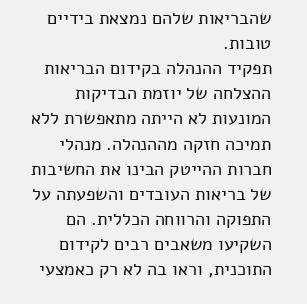שהבריאות שלהם נמצאת בידיים טובות.
תפקיד ההנהלה בקידום הבריאות
ההצלחה של יוזמת הבדיקות המונעות לא הייתה מתאפשרת ללא תמיכה חזקה מההנהלה. מנהלי חברות ההייטק הבינו את החשיבות של בריאות העובדים והשפעתה על התפוקה והרווחה הכללית. הם השקיעו משאבים רבים לקידום התוכנית, וראו בה לא רק כאמצעי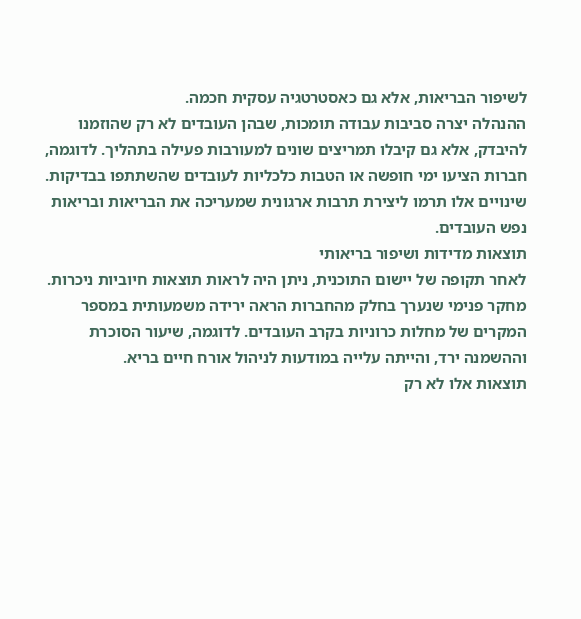לשיפור הבריאות, אלא גם כאסטרטגיה עסקית חכמה.
ההנהלה יצרה סביבות עבודה תומכות, שבהן העובדים לא רק שהוזמנו להיבדק, אלא גם קיבלו תמריצים שונים למעורבות פעילה בתהליך. לדוגמה, חברות הציעו ימי חופשה או הטבות כלכליות לעובדים שהשתתפו בבדיקות. שינויים אלו תרמו ליצירת תרבות ארגונית שמעריכה את הבריאות ובריאות נפש העובדים.
תוצאות מדידות ושיפור בריאותי
לאחר תקופה של יישום התוכנית, ניתן היה לראות תוצאות חיוביות ניכרות. מחקר פנימי שנערך בחלק מהחברות הראה ירידה משמעותית במספר המקרים של מחלות כרוניות בקרב העובדים. לדוגמה, שיעור הסוכרת וההשמנה ירד, והייתה עלייה במודעות לניהול אורח חיים בריא.
תוצאות אלו לא רק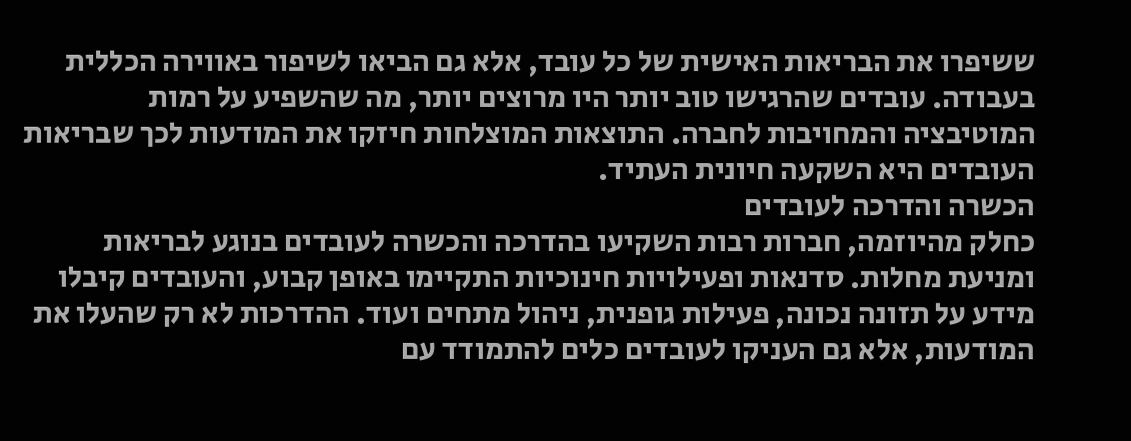ששיפרו את הבריאות האישית של כל עובד, אלא גם הביאו לשיפור באווירה הכללית בעבודה. עובדים שהרגישו טוב יותר היו מרוצים יותר, מה שהשפיע על רמות המוטיבציה והמחויבות לחברה. התוצאות המוצלחות חיזקו את המודעות לכך שבריאות העובדים היא השקעה חיונית העתיד.
הכשרה והדרכה לעובדים
כחלק מהיוזמה, חברות רבות השקיעו בהדרכה והכשרה לעובדים בנוגע לבריאות ומניעת מחלות. סדנאות ופעילויות חינוכיות התקיימו באופן קבוע, והעובדים קיבלו מידע על תזונה נכונה, פעילות גופנית, ניהול מתחים ועוד. ההדרכות לא רק שהעלו את המודעות, אלא גם העניקו לעובדים כלים להתמודד עם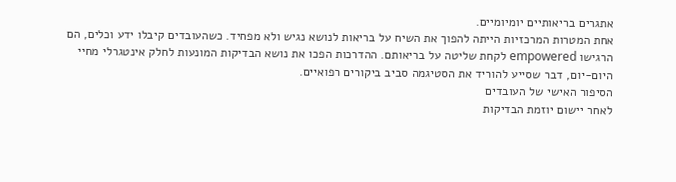אתגרים בריאותיים יומיומיים.
אחת המטרות המרכזיות הייתה להפוך את השיח על בריאות לנושא נגיש ולא מפחיד. כשהעובדים קיבלו ידע וכלים, הם הרגישו empowered לקחת שליטה על בריאותם. ההדרכות הפכו את נושא הבדיקות המונעות לחלק אינטגרלי מחיי היום-יום, דבר שסייע להוריד את הסטיגמה סביב ביקורים רפואיים.
הסיפור האישי של העובדים
לאחר יישום יוזמת הבדיקות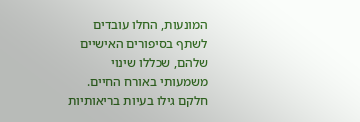המונעות, החלו עובדים לשתף בסיפורים האישיים שלהם, שכללו שינוי משמעותי באורח החיים. חלקם גילו בעיות בריאותיות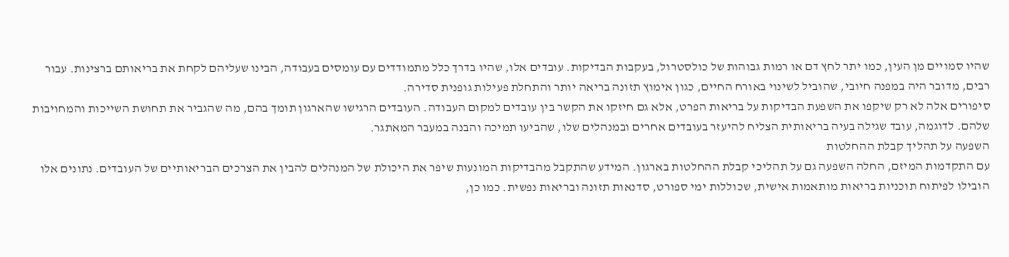שהיו סמויים מן העין, כמו יתר לחץ דם או רמות גבוהות של כולסטרול, בעקבות הבדיקות. עובדים אלו, שהיו בדרך כלל מתמודדים עם עומסים בעבודה, הבינו שעליהם לקחת את בריאותם ברצינות. עבור רבים, מדובר היה במפנה חיובי, שהוביל לשינוי באורח החיים, כגון אימוץ תזונה בריאה יותר והתחלת פעילות גופנית סדירה.
סיפורים אלה לא רק שיקפו את השפעת הבדיקות על בריאות הפרט, אלא גם חיזקו את הקשר בין עובדים למקום העבודה. העובדים הרגישו שהארגון תומך בהם, מה שהגביר את תחושת השייכות והמחויבות שלהם. לדוגמה, עובד שגילה בעיה בריאותית הצליח להיעזר בעובדים אחרים ובמנהלים שלו, שהביעו תמיכה והבנה במעבר המאתגר.
השפעה על תהליך קבלת ההחלטות
עם התקדמות המיזם, החלה השפעה גם על תהליכי קבלת ההחלטות בארגון. המידע שהתקבל מהבדיקות המונעות שיפר את היכולת של המנהלים להבין את הצרכים הבריאותיים של העובדים. נתונים אלו הובילו לפיתוח תוכניות בריאות מותאמות אישית, שכוללות ימי ספורט, סדנאות תזונה ובריאות נפשית. כמו כן,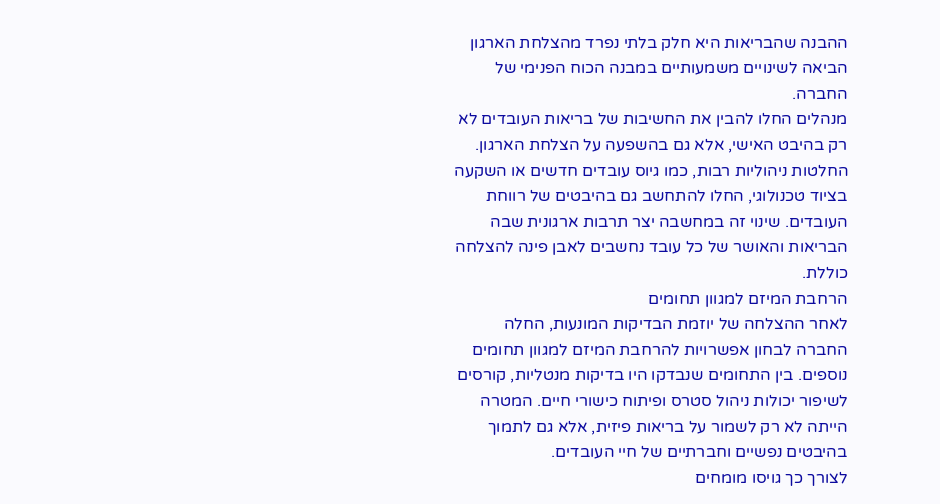ההבנה שהבריאות היא חלק בלתי נפרד מהצלחת הארגון הביאה לשינויים משמעותיים במבנה הכוח הפנימי של החברה.
מנהלים החלו להבין את החשיבות של בריאות העובדים לא רק בהיבט האישי, אלא גם בהשפעה על הצלחת הארגון. החלטות ניהוליות רבות, כמו גיוס עובדים חדשים או השקעה בציוד טכנולוגי, החלו להתחשב גם בהיבטים של רווחת העובדים. שינוי זה במחשבה יצר תרבות ארגונית שבה הבריאות והאושר של כל עובד נחשבים לאבן פינה להצלחה כוללת.
הרחבת המיזם למגוון תחומים
לאחר ההצלחה של יוזמת הבדיקות המונעות, החלה החברה לבחון אפשרויות להרחבת המיזם למגוון תחומים נוספים. בין התחומים שנבדקו היו בדיקות מנטליות, קורסים לשיפור יכולות ניהול סטרס ופיתוח כישורי חיים. המטרה הייתה לא רק לשמור על בריאות פיזית, אלא גם לתמוך בהיבטים נפשיים וחברתיים של חיי העובדים.
לצורך כך גויסו מומחים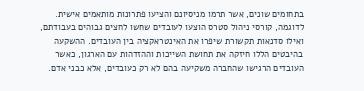בתחומים שונים, אשר תרמו מניסיונם והציעו פתרונות מותאמים אישית. לדוגמה, קורסי ניהול סטרס הוצעו לעובדים שחשו לחצים גבוהים בעבודתם, ואילו סדנאות תקשורת שיפרו את האינטראקציה בין העובדים. ההשקעה בהיבטים הללו חיזקה את תחושת השייכות וההזדהות עם הארגון, כאשר העובדים הרגישו שהחברה משקיעה בהם לא רק כעובדים, אלא כבני אדם.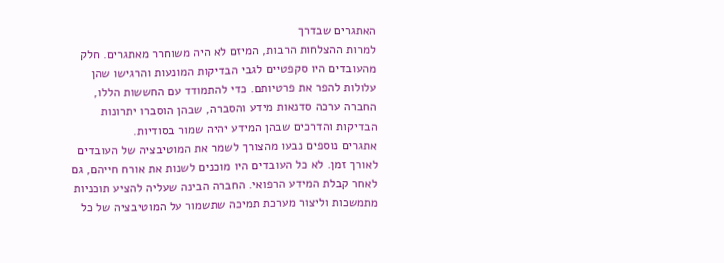האתגרים שבדרך
למרות ההצלחות הרבות, המיזם לא היה משוחרר מאתגרים. חלק מהעובדים היו סקפטיים לגבי הבדיקות המונעות והרגישו שהן עלולות להפר את פרטיותם. כדי להתמודד עם החששות הללו, החברה ערכה סדנאות מידע והסברה, שבהן הוסברו יתרונות הבדיקות והדרכים שבהן המידע יהיה שמור בסודיות.
אתגרים נוספים נבעו מהצורך לשמר את המוטיבציה של העובדים לאורך זמן. לא כל העובדים היו מוכנים לשנות את אורח חייהם, גם לאחר קבלת המידע הרפואי. החברה הבינה שעליה להציע תוכניות מתמשכות וליצור מערכת תמיכה שתשמור על המוטיבציה של כל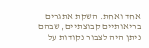אחד ואחת. השקת אתגרים בריאותיים קבוצתיים, שבהם ניתן היה לצבור נקודות על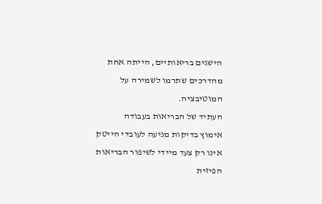הישגים בריאותיים, הייתה אחת מהדרכים שתרמו לשמירה על המוטיבציה.
העתיד של הבריאות בעבודה
אימוץ בדיקות מניעה לעובדי הייטק אינו רק צעד מיידי לשיפור הבריאות הפיזית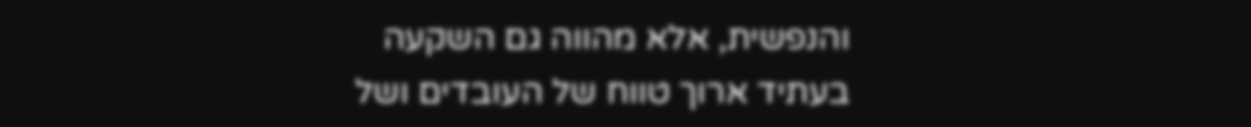והנפשית, אלא מהווה גם השקעה בעתיד ארוך טווח של העובדים ושל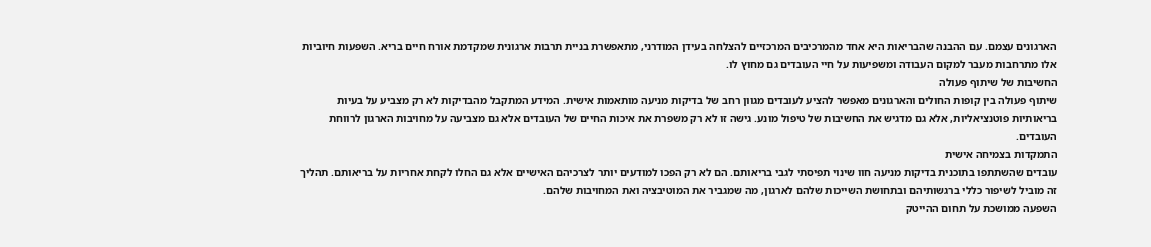הארגונים עצמם. עם ההבנה שהבריאות היא אחד מהמרכיבים המרכזיים להצלחה בעידן המודרני, מתאפשרת בניית תרבות ארגונית שמקדמת אורח חיים בריא. השפעות חיוביות אלו מתרחבות מעבר למקום העבודה ומשפיעות על חיי העובדים גם מחוץ לו.
החשיבות של שיתוף פעולה
שיתוף פעולה בין קופות החולים והארגונים מאפשר להציע לעובדים מגוון רחב של בדיקות מניעה מותאמות אישית. המידע המתקבל מהבדיקות לא רק מצביע על בעיות בריאותיות פוטנציאליות, אלא גם מדגיש את החשיבות של טיפול מונע. גישה זו לא רק משפרת את איכות החיים של העובדים אלא גם מצביעה על מחויבות הארגון לרווחת העובדים.
התמקדות בצמיחה אישית
עובדים שהשתתפו בתוכנית בדיקות מניעה חוו שינוי תפיסתי לגבי בריאותם. הם לא רק הפכו למודעים יותר לצרכיהם האישיים אלא גם החלו לקחת אחריות על בריאותם. תהליך זה מוביל לשיפור כללי ברגשותיהם ובתחושת השייכות שלהם לארגון, מה שמגביר את המוטיבציה ואת המחויבות שלהם.
השפעה ממושכת על תחום ההייטק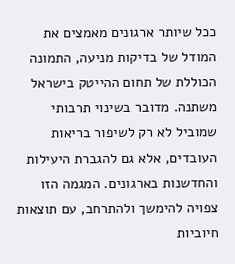ככל שיותר ארגונים מאמצים את המודל של בדיקות מניעה, התמונה הכוללת של תחום ההייטק בישראל משתנה. מדובר בשינוי תרבותי שמוביל לא רק לשיפור בריאות העובדים, אלא גם להגברת היעילות והחדשנות בארגונים. המגמה הזו צפויה להימשך ולהתרחב, עם תוצאות חיוביות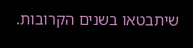שיתבטאו בשנים הקרובות.